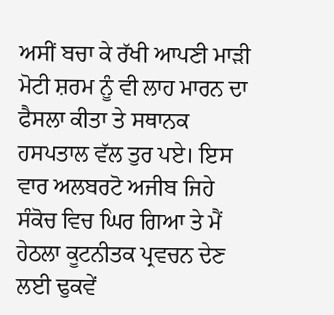ਅਸੀਂ ਬਚਾ ਕੇ ਰੱਖੀ ਆਪਣੀ ਮਾੜੀ ਮੋਟੀ ਸ਼ਰਮ ਨੂੰ ਵੀ ਲਾਹ ਮਾਰਨ ਦਾ ਫੈਸਲਾ ਕੀਤਾ ਤੇ ਸਥਾਨਕ ਹਸਪਤਾਲ ਵੱਲ ਤੁਰ ਪਏ। ਇਸ ਵਾਰ ਅਲਬਰਟੋ ਅਜੀਬ ਜਿਹੇ ਸੰਕੋਚ ਵਿਚ ਘਿਰ ਗਿਆ ਤੇ ਮੈਂ ਹੇਠਲਾ ਕੂਟਨੀਤਕ ਪ੍ਰਵਚਨ ਦੇਣ ਲਈ ਢੁਕਵੇਂ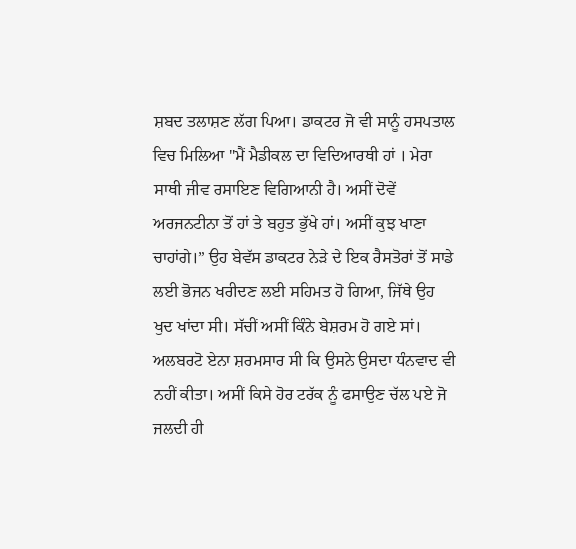ਸ਼ਬਦ ਤਲਾਸ਼ਣ ਲੱਗ ਪਿਆ। ਡਾਕਟਰ ਜੋ ਵੀ ਸਾਨੂੰ ਹਸਪਤਾਲ ਵਿਚ ਮਿਲਿਆ "ਮੈਂ ਮੈਡੀਕਲ ਦਾ ਵਿਦਿਆਰਥੀ ਹਾਂ । ਮੇਰਾ ਸਾਥੀ ਜੀਵ ਰਸਾਇਣ ਵਿਗਿਆਨੀ ਹੈ। ਅਸੀਂ ਦੋਵੇਂ ਅਰਜਨਟੀਨਾ ਤੋਂ ਹਾਂ ਤੇ ਬਹੁਤ ਭੁੱਖੇ ਹਾਂ। ਅਸੀਂ ਕੁਝ ਖਾਣਾ ਚਾਹਾਂਗੇ।” ਉਹ ਬੇਵੱਸ ਡਾਕਟਰ ਨੇੜੇ ਦੇ ਇਕ ਰੈਸਤੋਰਾਂ ਤੋਂ ਸਾਡੇ ਲਈ ਭੋਜਨ ਖਰੀਦਣ ਲਈ ਸਹਿਮਤ ਹੋ ਗਿਆ, ਜਿੱਥੇ ਉਹ ਖੁਦ ਖਾਂਦਾ ਸੀ। ਸੱਚੀਂ ਅਸੀਂ ਕਿੰਨੇ ਬੇਸ਼ਰਮ ਹੋ ਗਏ ਸਾਂ।
ਅਲਬਰਟੋ ਏਨਾ ਸ਼ਰਮਸਾਰ ਸੀ ਕਿ ਉਸਨੇ ਉਸਦਾ ਧੰਨਵਾਦ ਵੀ ਨਹੀਂ ਕੀਤਾ। ਅਸੀਂ ਕਿਸੇ ਹੋਰ ਟਰੱਕ ਨੂੰ ਫਸਾਉਣ ਚੱਲ ਪਏ ਜੋ ਜਲਦੀ ਹੀ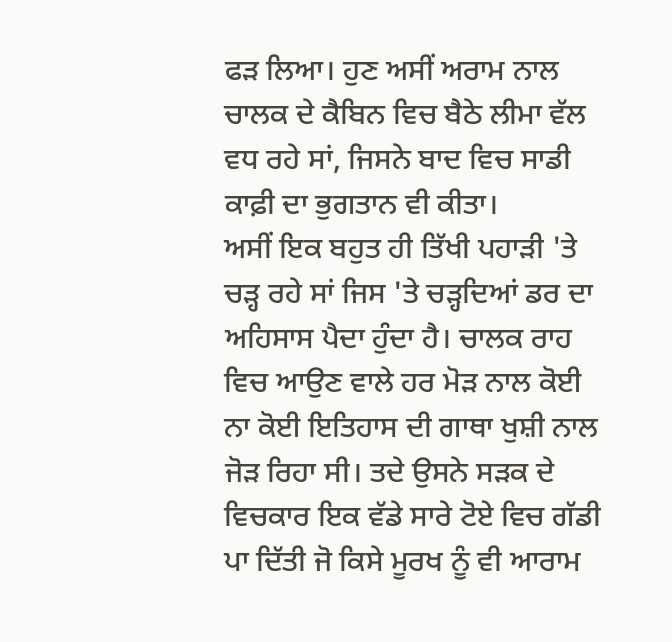ਫੜ ਲਿਆ। ਹੁਣ ਅਸੀਂ ਅਰਾਮ ਨਾਲ ਚਾਲਕ ਦੇ ਕੈਬਿਨ ਵਿਚ ਬੈਠੇ ਲੀਮਾ ਵੱਲ ਵਧ ਰਹੇ ਸਾਂ, ਜਿਸਨੇ ਬਾਦ ਵਿਚ ਸਾਡੀ ਕਾਫ਼ੀ ਦਾ ਭੁਗਤਾਨ ਵੀ ਕੀਤਾ।
ਅਸੀਂ ਇਕ ਬਹੁਤ ਹੀ ਤਿੱਖੀ ਪਹਾੜੀ 'ਤੇ ਚੜ੍ਹ ਰਹੇ ਸਾਂ ਜਿਸ 'ਤੇ ਚੜ੍ਹਦਿਆਂ ਡਰ ਦਾ ਅਹਿਸਾਸ ਪੈਦਾ ਹੁੰਦਾ ਹੈ। ਚਾਲਕ ਰਾਹ ਵਿਚ ਆਉਣ ਵਾਲੇ ਹਰ ਮੋੜ ਨਾਲ ਕੋਈ ਨਾ ਕੋਈ ਇਤਿਹਾਸ ਦੀ ਗਾਥਾ ਖੁਸ਼ੀ ਨਾਲ ਜੋੜ ਰਿਹਾ ਸੀ। ਤਦੇ ਉਸਨੇ ਸੜਕ ਦੇ ਵਿਚਕਾਰ ਇਕ ਵੱਡੇ ਸਾਰੇ ਟੋਏ ਵਿਚ ਗੱਡੀ ਪਾ ਦਿੱਤੀ ਜੋ ਕਿਸੇ ਮੂਰਖ ਨੂੰ ਵੀ ਆਰਾਮ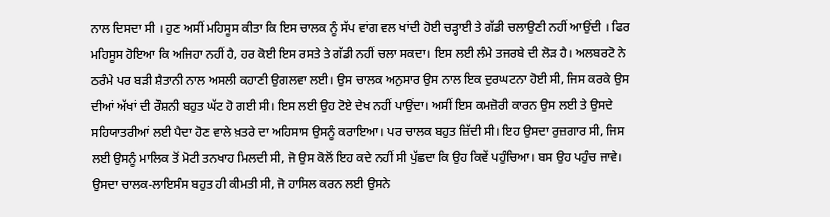ਨਾਲ ਦਿਸਦਾ ਸੀ । ਹੁਣ ਅਸੀਂ ਮਹਿਸੂਸ ਕੀਤਾ ਕਿ ਇਸ ਚਾਲਕ ਨੂੰ ਸੱਪ ਵਾਂਗ ਵਲ ਖਾਂਦੀ ਹੋਈ ਚੜ੍ਹਾਈ ਤੇ ਗੱਡੀ ਚਲਾਉਣੀ ਨਹੀਂ ਆਉਂਦੀ । ਫਿਰ ਮਹਿਸੂਸ ਹੋਇਆ ਕਿ ਅਜਿਹਾ ਨਹੀਂ ਹੈ, ਹਰ ਕੋਈ ਇਸ ਰਸਤੇ ਤੇ ਗੱਡੀ ਨਹੀਂ ਚਲਾ ਸਕਦਾ। ਇਸ ਲਈ ਲੰਮੇ ਤਜਰਬੇ ਦੀ ਲੋੜ ਹੈ। ਅਲਬਰਟੋ ਨੇ ਠਰੰਮੇ ਪਰ ਬੜੀ ਸ਼ੈਤਾਨੀ ਨਾਲ ਅਸਲੀ ਕਹਾਣੀ ਉਗਲਵਾ ਲਈ। ਉਸ ਚਾਲਕ ਅਨੁਸਾਰ ਉਸ ਨਾਲ ਇਕ ਦੁਰਘਟਨਾ ਹੋਈ ਸੀ, ਜਿਸ ਕਰਕੇ ਉਸ ਦੀਆਂ ਅੱਖਾਂ ਦੀ ਰੌਸ਼ਨੀ ਬਹੁਤ ਘੱਟ ਹੋ ਗਈ ਸੀ। ਇਸ ਲਈ ਉਹ ਟੋਏ ਦੇਖ ਨਹੀਂ ਪਾਉਂਦਾ। ਅਸੀਂ ਇਸ ਕਮਜ਼ੋਰੀ ਕਾਰਨ ਉਸ ਲਈ ਤੇ ਉਸਦੇ ਸਹਿਯਾਤਰੀਆਂ ਲਈ ਪੈਦਾ ਹੋਣ ਵਾਲੇ ਖ਼ਤਰੇ ਦਾ ਅਹਿਸਾਸ ਉਸਨੂੰ ਕਰਾਇਆ। ਪਰ ਚਾਲਕ ਬਹੁਤ ਜ਼ਿੱਦੀ ਸੀ। ਇਹ ਉਸਦਾ ਰੁਜ਼ਗਾਰ ਸੀ, ਜਿਸ ਲਈ ਉਸਨੂੰ ਮਾਲਿਕ ਤੋਂ ਮੋਟੀ ਤਨਖਾਹ ਮਿਲਦੀ ਸੀ, ਜੋ ਉਸ ਕੋਲੋਂ ਇਹ ਕਦੇ ਨਹੀਂ ਸੀ ਪੁੱਛਦਾ ਕਿ ਉਹ ਕਿਵੇਂ ਪਹੁੰਚਿਆ। ਬਸ ਉਹ ਪਹੁੰਚ ਜਾਵੇ। ਉਸਦਾ ਚਾਲਕ-ਲਾਇਸੰਸ ਬਹੁਤ ਹੀ ਕੀਮਤੀ ਸੀ, ਜੋ ਹਾਸਿਲ ਕਰਨ ਲਈ ਉਸਨੇ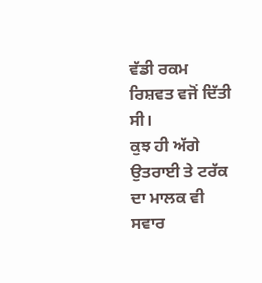ਵੱਡੀ ਰਕਮ ਰਿਸ਼ਵਤ ਵਜੋਂ ਦਿੱਤੀ ਸੀ।
ਕੁਝ ਹੀ ਅੱਗੇ ਉਤਰਾਈ ਤੇ ਟਰੱਕ ਦਾ ਮਾਲਕ ਵੀ ਸਵਾਰ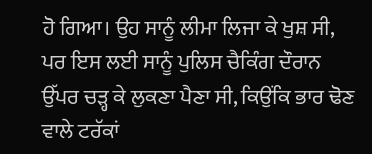ਹੋ ਗਿਆ। ਉਹ ਸਾਨੂੰ ਲੀਮਾ ਲਿਜਾ ਕੇ ਖੁਸ਼ ਸੀ, ਪਰ ਇਸ ਲਈ ਸਾਨੂੰ ਪੁਲਿਸ ਚੈਕਿੰਗ ਦੌਰਾਨ ਉੱਪਰ ਚੜ੍ਹ ਕੇ ਲੁਕਣਾ ਪੈਣਾ ਸੀ, ਕਿਉਂਕਿ ਭਾਰ ਢੋਣ ਵਾਲੇ ਟਰੱਕਾਂ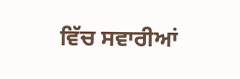ਵਿੱਚ ਸਵਾਰੀਆਂ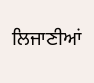ਲਿਜਾਣੀਆਂ